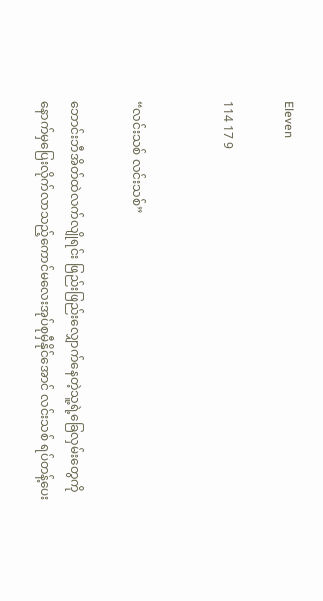Eleven

114 17 9


“လင်းသစ် လင်းသစ်”

ဘောင်းဘီအိတ်ထဲလက်လျိုရင်း ဖြည်းဖြည်းလျှောက်နေတဲ့သူ့ရဲ့ခြေလှမ်းတွေကို နောက်မှပြေးလိုက်လာသည့်ကောင်မလေးအုပ်စုမှီ‌နိုင်အောင် လင်းသစ် ရပ်တန့်ပေး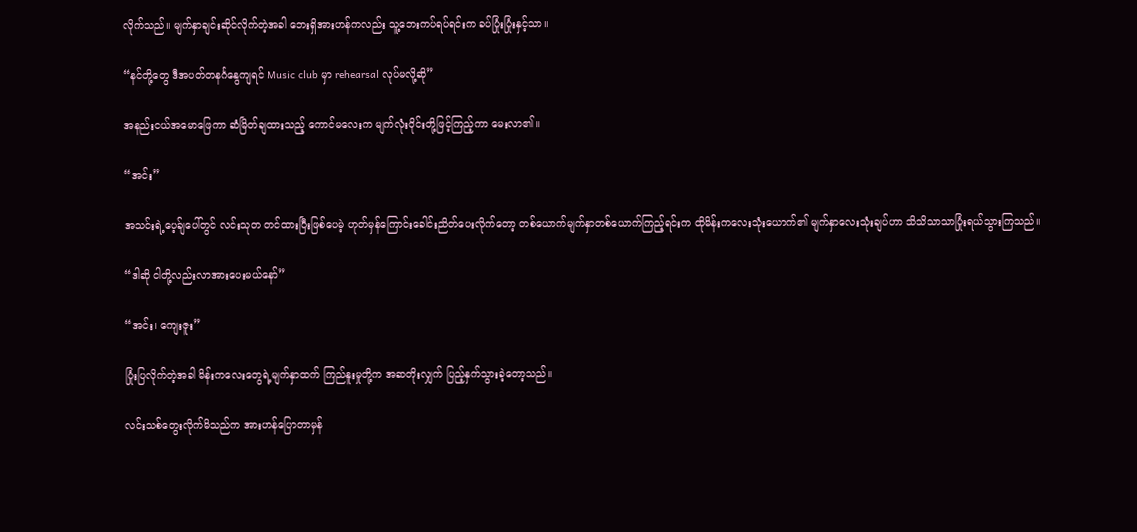လိုက်သည်။ မျက်နှာချင်းဆိုင်လိုက်တဲ့အခါ ဘေးရှိအားဟန်ကလည်း သူ့ဘေးကပ်ရပ်ရင်းက ခပ်ပြုံးပြုံးနှင့်သာ။

“နင်တို့တွေ ဒီအပတ်တနင်္ဂ‌နွေကျရင် Music club မှာ rehearsal လုပ်မလို့ဆို”

အနည်းငယ်အမောဖြေကာ ဆံမြိတ်ချထားသည့် ကောင်မလေးက မျက်လုံးဝိုင်းတို့ဖြင့်ကြည့်ကာ မေးလာ၏။

“အင်း”

အသင်းရဲ့ပေ့ခ်ျပေါ်တွင် လင်းသုတ တင်ထားပြီးဖြစ်ပေမဲ့ ဟုတ်မှန်ကြောင်းခေါင်းညိတ်ပေးလိုက်တော့ တစ်ယောက်မျက်နှာတစ်ယောက်ကြည့်ရင်းက ထိုမိန်းကလေးသုံးယောက်၏ မျက်နှာလေးသုံးချပ်ဟာ သိသိသာသာပြုံးရယ်သွားကြသည်။

“ဒါဆို ငါတို့လည်းလာအားပေးမယ်နော်”

“အင်း၊ ကျေးဇူး”

ပြုံးပြလိုက်တဲ့အခါ မိန်းကလေးတွေရဲ့မျက်နှာထက် ကြည်နူးမှုတို့က အဆတိုးလျှက် ပြည့်နှက်သွားခဲ့တော့သည်။

လင်းသစ်တွေးလိုက်မိသည်က အားဟန်ပြောတာမှန်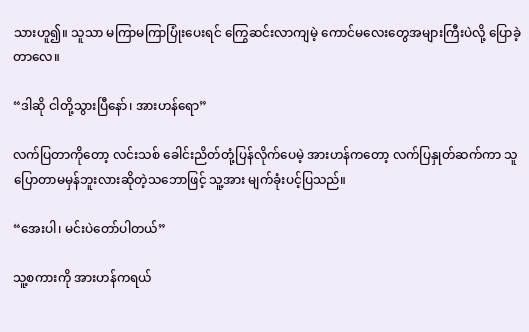သားဟူ၍။ သူသာ မကြာမကြာပြုံးပေးရင် ကြွေဆင်းလာကျမဲ့ ကောင်မလေးတွေအများကြီးပဲလို့ ပြောခဲ့တာလေ။

“ဒါဆို ငါတို့သွားပြီနော်၊ အားဟန်ရော”

လက်ပြတာကိုတော့ လင်းသစ် ခေါင်းညိတ်တုံ့ပြန်လိုက်ပေမဲ့ အားဟန်ကတော့ လက်ပြနှုတ်ဆက်ကာ သူပြောတာမမှန်ဘူးလားဆိုတဲ့သဘောဖြင့် သူ့အား မျက်ခုံးပင့်ပြသည်။ ‌

“အေးပါ၊ မင်းပဲတော်ပါတယ်”

သူ့စကားကို အားဟန်ကရယ်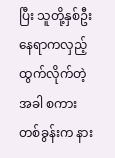ပြီး သူတို့နှစ်ဦး နေရာကလှည့်ထွက်လိုက်တဲ့အခါ စကားတစ်ခွန်းက နား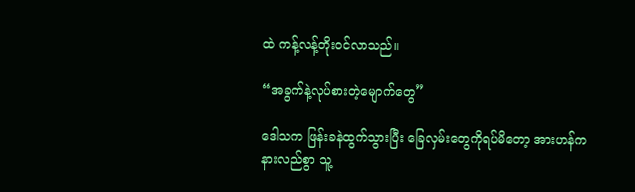ထဲ ကန့်လန့်တိုးဝင်လာသည်။

“အခွက်နဲ့လုပ်စားတဲ့မျောက်တွေ”

ဒေါသက ဖြန်းခနဲထွက်သွားပြီး ခြေလှမ်းတွေကိုရပ်မိတော့ အားဟန်က နားလည်စွာ သူ့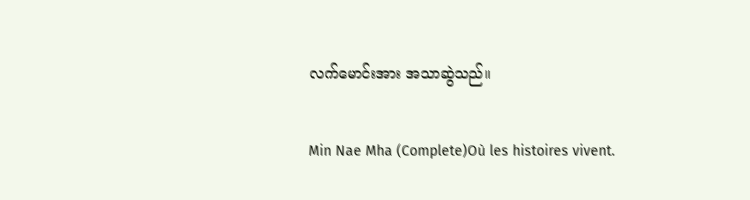လက်မောင်းအား အသာဆွဲသည်။

Min Nae Mha (Complete)Où les histoires vivent.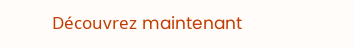Découvrez maintenant